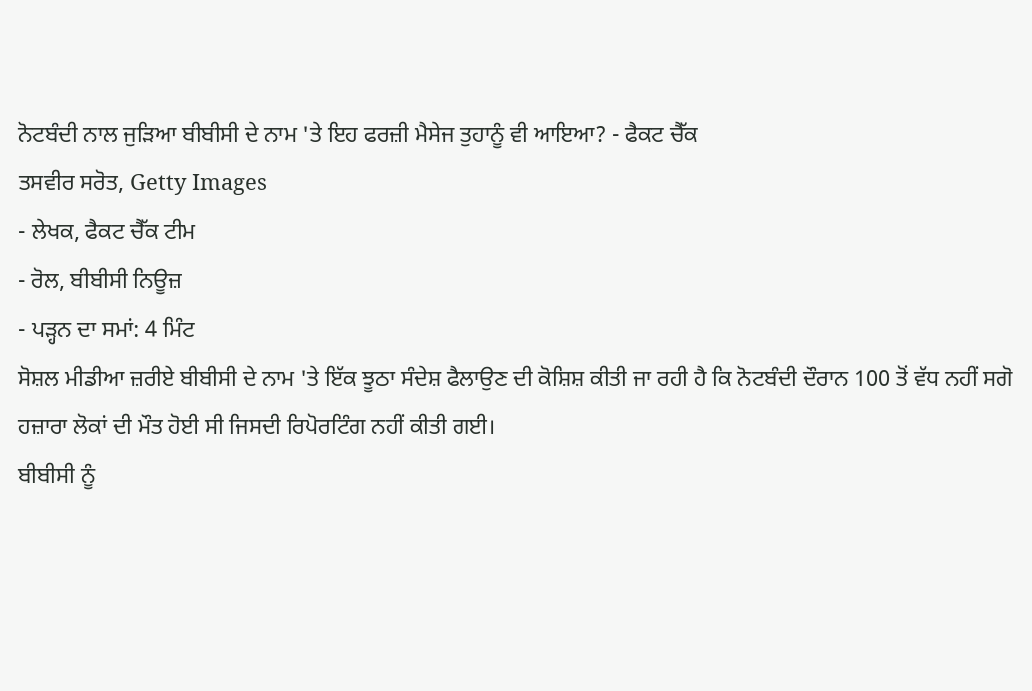ਨੋਟਬੰਦੀ ਨਾਲ ਜੁੜਿਆ ਬੀਬੀਸੀ ਦੇ ਨਾਮ 'ਤੇ ਇਹ ਫਰਜ਼ੀ ਮੈਸੇਜ ਤੁਹਾਨੂੰ ਵੀ ਆਇਆ? - ਫੈਕਟ ਚੈੱਕ
ਤਸਵੀਰ ਸਰੋਤ, Getty Images
- ਲੇਖਕ, ਫੈਕਟ ਚੈੱਕ ਟੀਮ
- ਰੋਲ, ਬੀਬੀਸੀ ਨਿਊਜ਼
- ਪੜ੍ਹਨ ਦਾ ਸਮਾਂ: 4 ਮਿੰਟ
ਸੋਸ਼ਲ ਮੀਡੀਆ ਜ਼ਰੀਏ ਬੀਬੀਸੀ ਦੇ ਨਾਮ 'ਤੇ ਇੱਕ ਝੂਠਾ ਸੰਦੇਸ਼ ਫੈਲਾਉਣ ਦੀ ਕੋਸ਼ਿਸ਼ ਕੀਤੀ ਜਾ ਰਹੀ ਹੈ ਕਿ ਨੋਟਬੰਦੀ ਦੌਰਾਨ 100 ਤੋਂ ਵੱਧ ਨਹੀਂ ਸਗੋ ਹਜ਼ਾਰਾ ਲੋਕਾਂ ਦੀ ਮੌਤ ਹੋਈ ਸੀ ਜਿਸਦੀ ਰਿਪੋਰਟਿੰਗ ਨਹੀਂ ਕੀਤੀ ਗਈ।
ਬੀਬੀਸੀ ਨੂੰ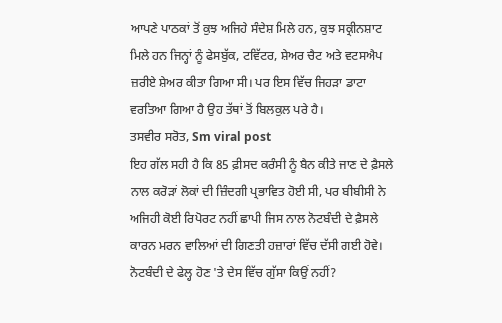ਆਪਣੇ ਪਾਠਕਾਂ ਤੋਂ ਕੁਝ ਅਜਿਹੇ ਸੰਦੇਸ਼ ਮਿਲੇ ਹਨ, ਕੁਝ ਸਕ੍ਰੀਨਸ਼ਾਟ ਮਿਲੇ ਹਨ ਜਿਨ੍ਹਾਂ ਨੂੰ ਫੇਸਬੁੱਕ, ਟਵਿੱਟਰ, ਸ਼ੇਅਰ ਚੈਟ ਅਤੇ ਵਟਸਐਪ ਜ਼ਰੀਏ ਸ਼ੇਅਰ ਕੀਤਾ ਗਿਆ ਸੀ। ਪਰ ਇਸ ਵਿੱਚ ਜਿਹੜਾ ਡਾਟਾ ਵਰਤਿਆ ਗਿਆ ਹੈ ਉਹ ਤੱਥਾਂ ਤੋਂ ਬਿਲਕੁਲ ਪਰੇ ਹੈ।
ਤਸਵੀਰ ਸਰੋਤ, Sm viral post
ਇਹ ਗੱਲ ਸਹੀ ਹੈ ਕਿ 85 ਫ਼ੀਸਦ ਕਰੰਸੀ ਨੂੰ ਬੈਨ ਕੀਤੇ ਜਾਣ ਦੇ ਫ਼ੈਸਲੇ ਨਾਲ ਕਰੋੜਾਂ ਲੋਕਾਂ ਦੀ ਜ਼ਿੰਦਗੀ ਪ੍ਰਭਾਵਿਤ ਹੋਈ ਸੀ, ਪਰ ਬੀਬੀਸੀ ਨੇ ਅਜਿਹੀ ਕੋਈ ਰਿਪੋਰਟ ਨਹੀਂ ਛਾਪੀ ਜਿਸ ਨਾਲ ਨੋਟਬੰਦੀ ਦੇ ਫ਼ੈਸਲੇ ਕਾਰਨ ਮਰਨ ਵਾਲਿਆਂ ਦੀ ਗਿਣਤੀ ਹਜ਼ਾਰਾਂ ਵਿੱਚ ਦੱਸੀ ਗਈ ਹੋਵੇ।
ਨੋਟਬੰਦੀ ਦੇ ਫੇਲ੍ਹ ਹੋਣ 'ਤੇ ਦੇਸ ਵਿੱਚ ਗੁੱਸਾ ਕਿਉਂ ਨਹੀਂ?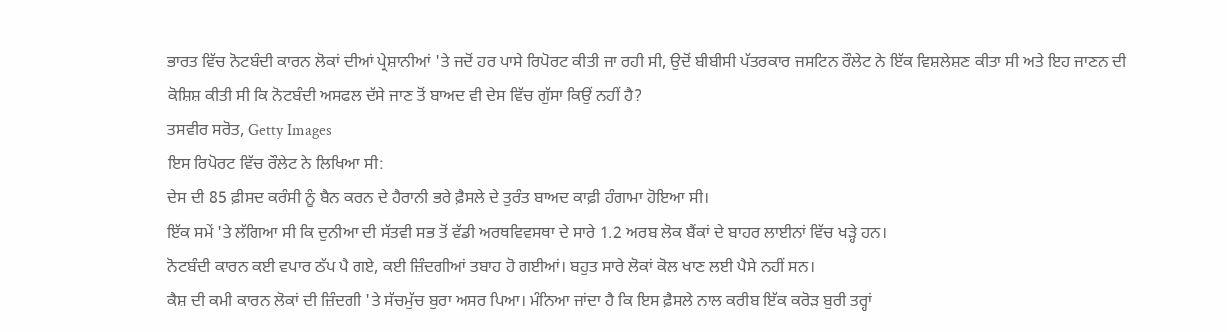ਭਾਰਤ ਵਿੱਚ ਨੋਟਬੰਦੀ ਕਾਰਨ ਲੋਕਾਂ ਦੀਆਂ ਪ੍ਰੇਸ਼ਾਨੀਆਂ 'ਤੇ ਜਦੋਂ ਹਰ ਪਾਸੇ ਰਿਪੋਰਟ ਕੀਤੀ ਜਾ ਰਹੀ ਸੀ, ਉਦੋਂ ਬੀਬੀਸੀ ਪੱਤਰਕਾਰ ਜਸਟਿਨ ਰੌਲੇਟ ਨੇ ਇੱਕ ਵਿਸ਼ਲੇਸ਼ਣ ਕੀਤਾ ਸੀ ਅਤੇ ਇਹ ਜਾਣਨ ਦੀ ਕੋਸ਼ਿਸ਼ ਕੀਤੀ ਸੀ ਕਿ ਨੋਟਬੰਦੀ ਅਸਫਲ ਦੱਸੇ ਜਾਣ ਤੋਂ ਬਾਅਦ ਵੀ ਦੇਸ ਵਿੱਚ ਗੁੱਸਾ ਕਿਉਂ ਨਹੀਂ ਹੈ?
ਤਸਵੀਰ ਸਰੋਤ, Getty Images
ਇਸ ਰਿਪੋਰਟ ਵਿੱਚ ਰੌਲੇਟ ਨੇ ਲਿਖਿਆ ਸੀ:
ਦੇਸ ਦੀ 85 ਫ਼ੀਸਦ ਕਰੰਸੀ ਨੂੰ ਬੈਨ ਕਰਨ ਦੇ ਹੈਰਾਨੀ ਭਰੇ ਫ਼ੈਸਲੇ ਦੇ ਤੁਰੰਤ ਬਾਅਦ ਕਾਫ਼ੀ ਹੰਗਾਮਾ ਹੋਇਆ ਸੀ।
ਇੱਕ ਸਮੇਂ 'ਤੇ ਲੱਗਿਆ ਸੀ ਕਿ ਦੁਨੀਆ ਦੀ ਸੱਤਵੀ ਸਭ ਤੋਂ ਵੱਡੀ ਅਰਥਵਿਵਸਥਾ ਦੇ ਸਾਰੇ 1.2 ਅਰਬ ਲੋਕ ਬੈਂਕਾਂ ਦੇ ਬਾਹਰ ਲਾਈਨਾਂ ਵਿੱਚ ਖੜ੍ਹੇ ਹਨ।
ਨੋਟਬੰਦੀ ਕਾਰਨ ਕਈ ਵਪਾਰ ਠੱਪ ਪੈ ਗਏ, ਕਈ ਜ਼ਿੰਦਗੀਆਂ ਤਬਾਹ ਹੋ ਗਈਆਂ। ਬਹੁਤ ਸਾਰੇ ਲੋਕਾਂ ਕੋਲ ਖਾਣ ਲਈ ਪੈਸੇ ਨਹੀਂ ਸਨ।
ਕੈਸ਼ ਦੀ ਕਮੀ ਕਾਰਨ ਲੋਕਾਂ ਦੀ ਜ਼ਿੰਦਗੀ 'ਤੇ ਸੱਚਮੁੱਚ ਬੁਰਾ ਅਸਰ ਪਿਆ। ਮੰਨਿਆ ਜਾਂਦਾ ਹੈ ਕਿ ਇਸ ਫ਼ੈਸਲੇ ਨਾਲ ਕਰੀਬ ਇੱਕ ਕਰੋੜ ਬੁਰੀ ਤਰ੍ਹਾਂ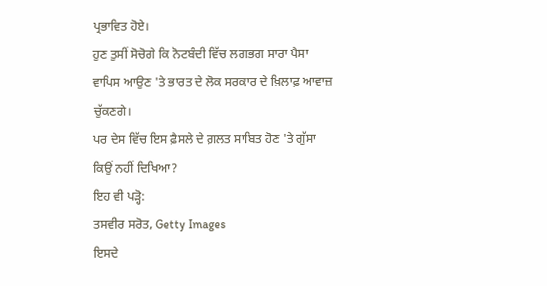ਪ੍ਰਭਾਵਿਤ ਹੋਏ।
ਹੁਣ ਤੁਸੀਂ ਸੋਚੋਗੇ ਕਿ ਨੋਟਬੰਦੀ ਵਿੱਚ ਲਗਭਗ ਸਾਰਾ ਪੈਸਾ ਵਾਪਿਸ ਆਉਣ 'ਤੇ ਭਾਰਤ ਦੇ ਲੋਕ ਸਰਕਾਰ ਦੇ ਖ਼ਿਲਾਫ਼ ਆਵਾਜ਼ ਚੁੱਕਣਗੇ।
ਪਰ ਦੇਸ ਵਿੱਚ ਇਸ ਫ਼ੈਸਲੇ ਦੇ ਗ਼ਲਤ ਸਾਬਿਤ ਹੋਣ 'ਤੇ ਗੁੱਸਾ ਕਿਉਂ ਨਹੀਂ ਦਿਖਿਆ?
ਇਹ ਵੀ ਪੜ੍ਹੋ:
ਤਸਵੀਰ ਸਰੋਤ, Getty Images
ਇਸਦੇ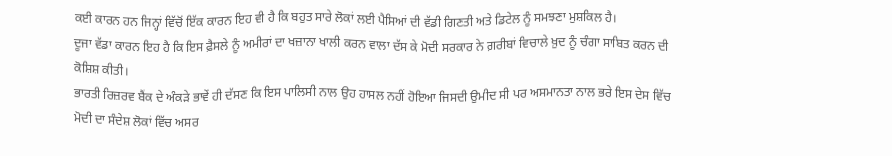ਕਈ ਕਾਰਨ ਹਨ ਜਿਨ੍ਹਾਂ ਵਿੱਚੋਂ ਇੱਕ ਕਾਰਨ ਇਹ ਵੀ ਹੈ ਕਿ ਬਹੁਤ ਸਾਰੇ ਲੋਕਾਂ ਲਈ ਪੈਸਿਆਂ ਦੀ ਵੱਡੀ ਗਿਣਤੀ ਅਤੇ ਡਿਟੇਲ ਨੂੰ ਸਮਝਣਾ ਮੁਸ਼ਕਿਲ ਹੈ।
ਦੂਜਾ ਵੱਡਾ ਕਾਰਨ ਇਹ ਹੈ ਕਿ ਇਸ ਫ਼ੈਸਲੇ ਨੂੰ ਅਮੀਰਾਂ ਦਾ ਖਜ਼ਾਨਾ ਖਾਲੀ ਕਰਨ ਵਾਲਾ ਦੱਸ ਕੇ ਮੋਦੀ ਸਰਕਾਰ ਨੇ ਗ਼ਰੀਬਾਂ ਵਿਚਾਲੇ ਖ਼ੁਦ ਨੂੰ ਚੰਗਾ ਸਾਬਿਤ ਕਰਨ ਦੀ ਕੋਸ਼ਿਸ਼ ਕੀਤੀ।
ਭਾਰਤੀ ਰਿਜ਼ਰਵ ਬੈਂਕ ਦੇ ਅੰਕੜੇ ਭਾਵੇਂ ਹੀ ਦੱਸਣ ਕਿ ਇਸ ਪਾਲਿਸੀ ਨਾਲ ਉਹ ਹਾਸਲ ਨਹੀਂ ਹੋਇਆ ਜਿਸਦੀ ਉਮੀਦ ਸੀ ਪਰ ਅਸਮਾਨਤਾ ਨਾਲ ਭਰੇ ਇਸ ਦੇਸ ਵਿੱਚ ਮੋਦੀ ਦਾ ਸੰਦੇਸ਼ ਲੋਕਾਂ ਵਿੱਚ ਅਸਰ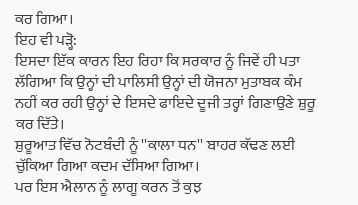ਕਰ ਗਿਆ।
ਇਹ ਵੀ ਪੜ੍ਹੋ:
ਇਸਦਾ ਇੱਕ ਕਾਰਨ ਇਹ ਰਿਹਾ ਕਿ ਸਰਕਾਰ ਨੂੰ ਜਿਵੇਂ ਹੀ ਪਤਾ ਲੱਗਿਆ ਕਿ ਉਨ੍ਹਾਂ ਦੀ ਪਾਲਿਸੀ ਉਨ੍ਹਾਂ ਦੀ ਯੋਜਨਾ ਮੁਤਾਬਕ ਕੰਮ ਨਹੀਂ ਕਰ ਰਹੀ ਉਨ੍ਹਾਂ ਦੇ ਇਸਦੇ ਫਾਇਦੇ ਦੂਜੀ ਤਰ੍ਹਾਂ ਗਿਣਾਉਣੇ ਸ਼ੁਰੂ ਕਰ ਦਿੱਤੇ।
ਸ਼ੁਰੂਆਤ ਵਿੱਚ ਨੋਟਬੰਦੀ ਨੂੰ ''ਕਾਲਾ ਧਨ'' ਬਾਹਰ ਕੱਢਣ ਲਈ ਚੁੱਕਿਆ ਗਿਆ ਕਦਮ ਦੱਸਿਆ ਗਿਆ।
ਪਰ ਇਸ ਐਲਾਨ ਨੂੰ ਲਾਗੂ ਕਰਨ ਤੋਂ ਕੁਝ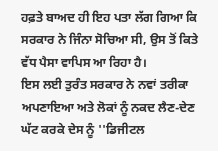ਹਫ਼ਤੇ ਬਾਅਦ ਹੀ ਇਹ ਪਤਾ ਲੱਗ ਗਿਆ ਕਿ ਸਰਕਾਰ ਨੇ ਜਿੰਨਾ ਸੋਚਿਆ ਸੀ, ਉਸ ਤੋਂ ਕਿਤੇ ਵੱਧ ਪੈਸਾ ਵਾਪਿਸ ਆ ਰਿਹਾ ਹੈ।
ਇਸ ਲਈ ਤੁਰੰਤ ਸਰਕਾਰ ਨੇ ਨਵਾਂ ਤਰੀਕਾ ਅਪਣਾਇਆ ਅਤੇ ਲੋਕਾਂ ਨੂੰ ਨਕਦ ਲੈਣ-ਦੇਣ ਘੱਟ ਕਰਕੇ ਦੇਸ ਨੂੰ ''ਡਿਜੀਟਲ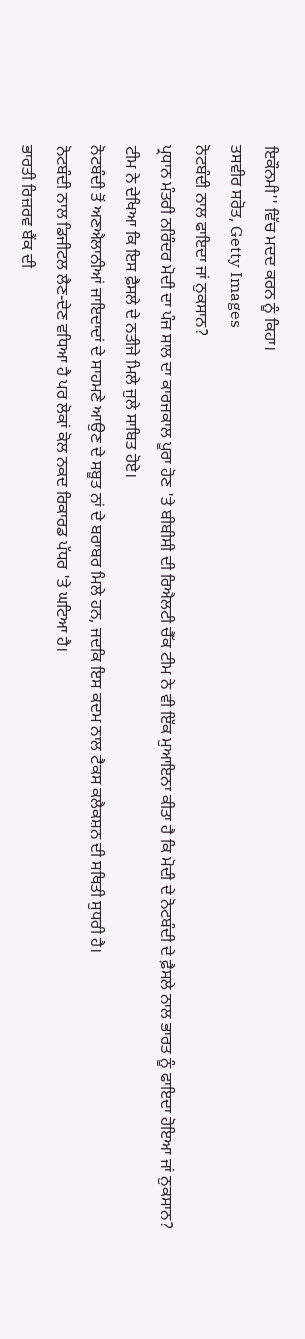ਇਕੌਨਮੀ'' ਵਿੱਚ ਮਦਦ ਕਰਨ ਨੂੰ ਕਿਹਾ।
ਤਸਵੀਰ ਸਰੋਤ, Getty Images
ਨੋਟਬੰਦੀ ਨਾਲ ਫਾਇਦਾ ਜਾਂ ਨੁਕਸਾਨ?
ਪ੍ਰਧਾਨ ਮੰਤਰੀ ਨਰਿੰਦਰ ਮੋਦੀ ਦਾ ਪੰਜ ਸਾਲ ਦਾ ਕਾਰਜਕਾਲ ਪੂਰਾ ਹੋਣ 'ਤੇ ਬੀਬੀਸੀ ਦੀ ਰਿਐਲਟੀ ਚੈੱਕ ਟੀਮ ਨੇ ਵੀ ਇੱਕ ਮੁਆਇਨਾ ਕੀਤਾ ਹੈ ਕਿ ਮੋਦੀ ਦੇ ਨੋਟਬੰਦੀ ਦੇ ਫ਼ੈਸਲੇ ਨਾਲ ਭਾਰਤ ਨੂੰ ਫਾਇਦਾ ਹੋਇਆ ਜਾਂ ਨੁਕਸਾਨ?
ਟੀਮ ਨੇ ਦੇਖਿਆ ਕਿ ਇਸ ਫ਼ੈਸਲੇ ਦੇ ਨਤੀਜੇ ਮਿਲੇ ਜੁਲੇ ਸਾਬਿਤ ਹੋਏ।
ਨੋਟਬੰਦੀ ਤੋਂ ਅਣਐਲਾਨੀਆਂ ਜਾਇਦਾਦਾਂ ਦੇ ਸਾਹਮਣੇ ਆਉਣ ਦੇ ਸਬੂਤ ਨਾਂ ਦੇ ਬਰਾਬਰ ਮਿਲੇ ਹਨ, ਜਦਕਿ ਇਸ ਕਦਮ ਨਾਲ ਟੈਕਸ ਕਲੈਕਸ਼ਨ ਦੀ ਸਥਿਤੀ ਸੁਧਰੀ ਹੈ।
ਨੋਟਬੰਦੀ ਨਾਲ ਡਿਜੀਟਲ ਲੈਣ-ਦੇਣ ਵਧਿਆ ਹੈ ਪਰ ਲੋਕਾਂ ਕੋਲ ਨਕਦ ਰਿਕਾਰਡ ਪੱਧਰ 'ਤੇ ਘਟਿਆ ਹੈ।
ਭਾਰਤੀ ਰਿਜ਼ਰਵ ਬੈਂਕ ਦੀ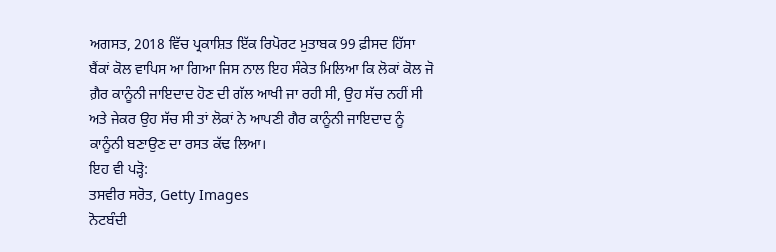ਅਗਸਤ, 2018 ਵਿੱਚ ਪ੍ਰਕਾਸ਼ਿਤ ਇੱਕ ਰਿਪੋਰਟ ਮੁਤਾਬਕ 99 ਫ਼ੀਸਦ ਹਿੱਸਾ ਬੈਂਕਾਂ ਕੋਲ ਵਾਪਿਸ ਆ ਗਿਆ ਜਿਸ ਨਾਲ ਇਹ ਸੰਕੇਤ ਮਿਲਿਆ ਕਿ ਲੋਕਾਂ ਕੋਲ ਜੋ ਗ਼ੈਰ ਕਾਨੂੰਨੀ ਜਾਇਦਾਦ ਹੋਣ ਦੀ ਗੱਲ ਆਖੀ ਜਾ ਰਹੀ ਸੀ, ਉਹ ਸੱਚ ਨਹੀਂ ਸੀ ਅਤੇ ਜੇਕਰ ਉਹ ਸੱਚ ਸੀ ਤਾਂ ਲੋਕਾਂ ਨੇ ਆਪਣੀ ਗੈਰ ਕਾਨੂੰਨੀ ਜਾਇਦਾਦ ਨੂੰ ਕਾਨੂੰਨੀ ਬਣਾਉਣ ਦਾ ਰਸਤ ਕੱਢ ਲਿਆ।
ਇਹ ਵੀ ਪੜ੍ਹੋ:
ਤਸਵੀਰ ਸਰੋਤ, Getty Images
ਨੋਟਬੰਦੀ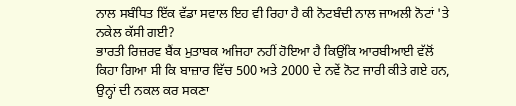ਨਾਲ ਸਬੰਧਿਤ ਇੱਕ ਵੱਡਾ ਸਵਾਲ ਇਹ ਵੀ ਰਿਹਾ ਹੈ ਕੀ ਨੋਟਬੰਦੀ ਨਾਲ ਜਾਅਲੀ ਨੋਟਾਂ 'ਤੇ ਨਕੇਲ ਕੱਸੀ ਗਈ?
ਭਾਰਤੀ ਰਿਜ਼ਰਵ ਬੈਂਕ ਮੁਤਾਬਕ ਅਜਿਹਾ ਨਹੀਂ ਹੋਇਆ ਹੈ ਕਿਉਂਕਿ ਆਰਬੀਆਈ ਵੱਲੋਂ ਕਿਹਾ ਗਿਆ ਸੀ ਕਿ ਬਾਜ਼ਾਰ ਵਿੱਚ 500 ਅਤੇ 2000 ਦੇ ਨਵੇਂ ਨੋਟ ਜਾਰੀ ਕੀਤੇ ਗਏ ਹਨ, ਉਨ੍ਹਾਂ ਦੀ ਨਕਲ ਕਰ ਸਕਣਾ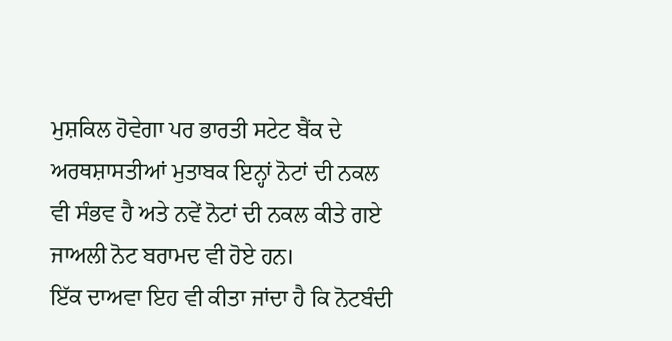ਮੁਸ਼ਕਿਲ ਹੋਵੇਗਾ ਪਰ ਭਾਰਤੀ ਸਟੇਟ ਬੈਂਕ ਦੇ ਅਰਥਸ਼ਾਸਤੀਆਂ ਮੁਤਾਬਕ ਇਨ੍ਹਾਂ ਨੋਟਾਂ ਦੀ ਨਕਲ ਵੀ ਸੰਭਵ ਹੈ ਅਤੇ ਨਵੇਂ ਨੋਟਾਂ ਦੀ ਨਕਲ ਕੀਤੇ ਗਏ ਜਾਅਲੀ ਨੋਟ ਬਰਾਮਦ ਵੀ ਹੋਏ ਹਨ।
ਇੱਕ ਦਾਅਵਾ ਇਹ ਵੀ ਕੀਤਾ ਜਾਂਦਾ ਹੈ ਕਿ ਨੋਟਬੰਦੀ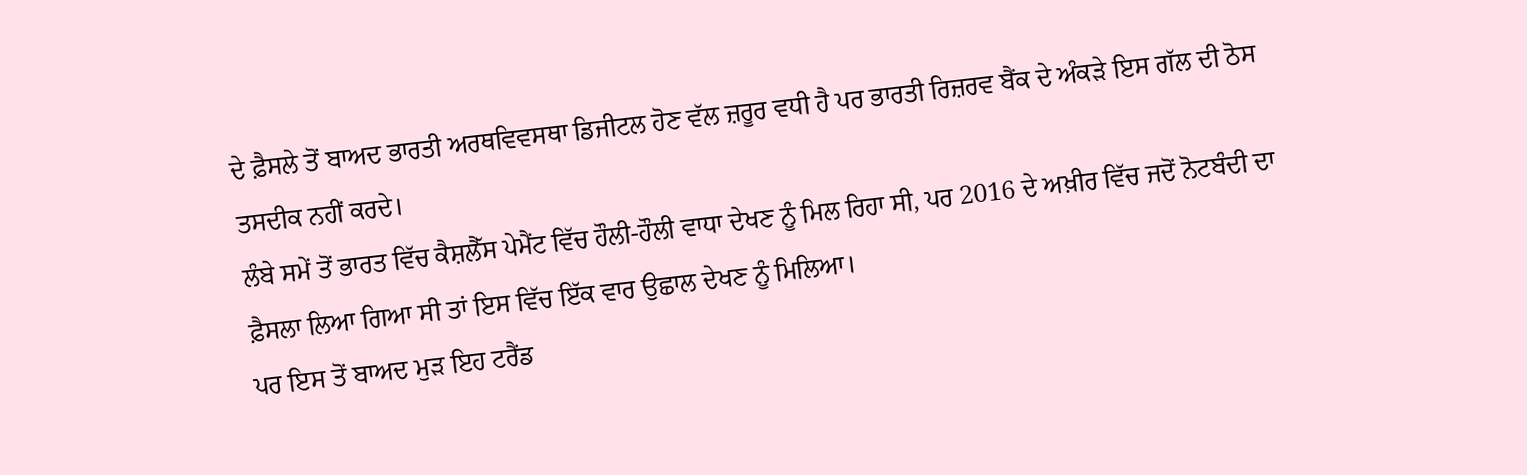ਦੇ ਫ਼ੈਸਲੇ ਤੋਂ ਬਾਅਦ ਭਾਰਤੀ ਅਰਥਵਿਵਸਥਾ ਡਿਜੀਟਲ ਹੋਣ ਵੱਲ ਜ਼ਰੂਰ ਵਧੀ ਹੈ ਪਰ ਭਾਰਤੀ ਰਿਜ਼ਰਵ ਬੈਂਕ ਦੇ ਅੰਕੜੇ ਇਸ ਗੱਲ ਦੀ ਠੋਸ ਤਸਦੀਕ ਨਹੀਂ ਕਰਦੇ।
ਲੰਬੇ ਸਮੇਂ ਤੋਂ ਭਾਰਤ ਵਿੱਚ ਕੈਸ਼ਲੈੱਸ ਪੇਮੈਂਟ ਵਿੱਚ ਹੌਲੀ-ਹੌਲੀ ਵਾਧਾ ਦੇਖਣ ਨੂੰ ਮਿਲ ਰਿਹਾ ਸੀ, ਪਰ 2016 ਦੇ ਅਖ਼ੀਰ ਵਿੱਚ ਜਦੋਂ ਨੋਟਬੰਦੀ ਦਾ ਫ਼ੈਸਲਾ ਲਿਆ ਗਿਆ ਸੀ ਤਾਂ ਇਸ ਵਿੱਚ ਇੱਕ ਵਾਰ ਉਛਾਲ ਦੇਖਣ ਨੂੰ ਮਿਲਿਆ।
ਪਰ ਇਸ ਤੋਂ ਬਾਅਦ ਮੁੜ ਇਹ ਟਰੈਂਡ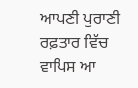ਆਪਣੀ ਪੁਰਾਣੀ ਰਫ਼ਤਾਰ ਵਿੱਚ ਵਾਪਿਸ ਆ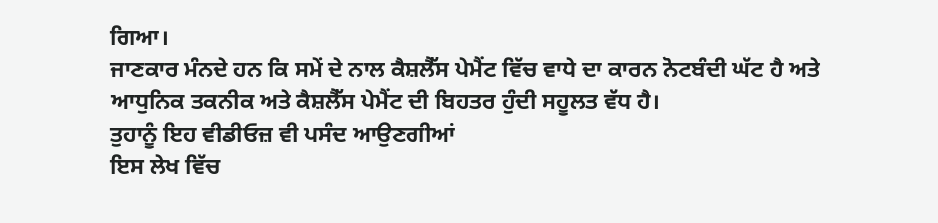ਗਿਆ।
ਜਾਣਕਾਰ ਮੰਨਦੇ ਹਨ ਕਿ ਸਮੇਂ ਦੇ ਨਾਲ ਕੈਸ਼ਲੈੱਸ ਪੇਮੈਂਟ ਵਿੱਚ ਵਾਧੇ ਦਾ ਕਾਰਨ ਨੋਟਬੰਦੀ ਘੱਟ ਹੈ ਅਤੇ ਆਧੁਨਿਕ ਤਕਨੀਕ ਅਤੇ ਕੈਸ਼ਲੈੱਸ ਪੇਮੈਂਟ ਦੀ ਬਿਹਤਰ ਹੁੰਦੀ ਸਹੂਲਤ ਵੱਧ ਹੈ।
ਤੁਹਾਨੂੰ ਇਹ ਵੀਡੀਓਜ਼ ਵੀ ਪਸੰਦ ਆਉਣਗੀਆਂ
ਇਸ ਲੇਖ ਵਿੱਚ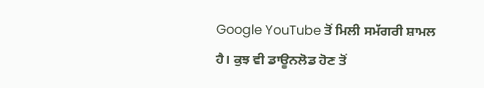Google YouTube ਤੋਂ ਮਿਲੀ ਸਮੱਗਰੀ ਸ਼ਾਮਲ ਹੈ। ਕੁਝ ਵੀ ਡਾਊਨਲੋਡ ਹੋਣ ਤੋਂ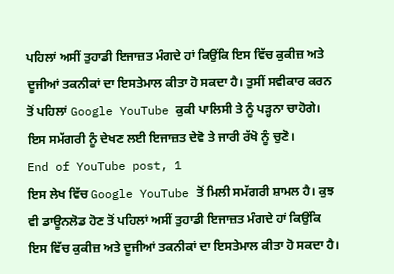ਪਹਿਲਾਂ ਅਸੀਂ ਤੁਹਾਡੀ ਇਜਾਜ਼ਤ ਮੰਗਦੇ ਹਾਂ ਕਿਉਂਕਿ ਇਸ ਵਿੱਚ ਕੁਕੀਜ਼ ਅਤੇ ਦੂਜੀਆਂ ਤਕਨੀਕਾਂ ਦਾ ਇਸਤੇਮਾਲ ਕੀਤਾ ਹੋ ਸਕਦਾ ਹੈ। ਤੁਸੀਂ ਸਵੀਕਾਰ ਕਰਨ ਤੋਂ ਪਹਿਲਾਂ Google YouTube ਕੁਕੀ ਪਾਲਿਸੀ ਤੇ ਨੂੰ ਪੜ੍ਹਨਾ ਚਾਹੋਗੇ। ਇਸ ਸਮੱਗਰੀ ਨੂੰ ਦੇਖਣ ਲਈ ਇਜਾਜ਼ਤ ਦੇਵੋ ਤੇ ਜਾਰੀ ਰੱਖੋ ਨੂੰ ਚੁਣੋ।
End of YouTube post, 1
ਇਸ ਲੇਖ ਵਿੱਚ Google YouTube ਤੋਂ ਮਿਲੀ ਸਮੱਗਰੀ ਸ਼ਾਮਲ ਹੈ। ਕੁਝ ਵੀ ਡਾਊਨਲੋਡ ਹੋਣ ਤੋਂ ਪਹਿਲਾਂ ਅਸੀਂ ਤੁਹਾਡੀ ਇਜਾਜ਼ਤ ਮੰਗਦੇ ਹਾਂ ਕਿਉਂਕਿ ਇਸ ਵਿੱਚ ਕੁਕੀਜ਼ ਅਤੇ ਦੂਜੀਆਂ ਤਕਨੀਕਾਂ ਦਾ ਇਸਤੇਮਾਲ ਕੀਤਾ ਹੋ ਸਕਦਾ ਹੈ।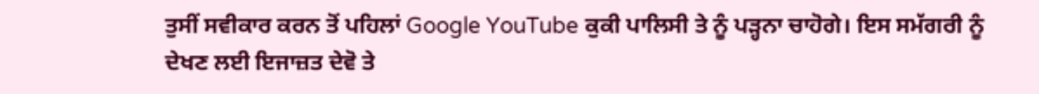ਤੁਸੀਂ ਸਵੀਕਾਰ ਕਰਨ ਤੋਂ ਪਹਿਲਾਂ Google YouTube ਕੁਕੀ ਪਾਲਿਸੀ ਤੇ ਨੂੰ ਪੜ੍ਹਨਾ ਚਾਹੋਗੇ। ਇਸ ਸਮੱਗਰੀ ਨੂੰ ਦੇਖਣ ਲਈ ਇਜਾਜ਼ਤ ਦੇਵੋ ਤੇ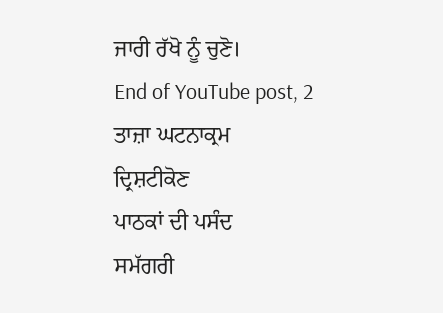ਜਾਰੀ ਰੱਖੋ ਨੂੰ ਚੁਣੋ।
End of YouTube post, 2
ਤਾਜ਼ਾ ਘਟਨਾਕ੍ਰਮ
ਦ੍ਰਿਸ਼ਟੀਕੋਣ
ਪਾਠਕਾਂ ਦੀ ਪਸੰਦ
ਸਮੱਗਰੀ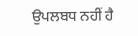ਉਪਲਬਧ ਨਹੀਂ ਹੈ